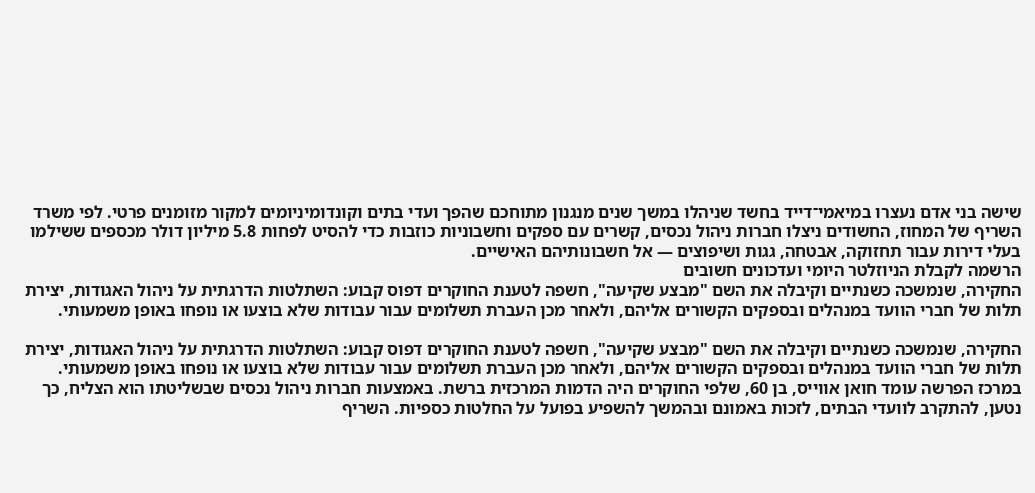שישה בני אדם נעצרו במיאמי־דייד בחשד שניהלו במשך שנים מנגנון מתוחכם שהפך ועדי בתים וקונדומיניומים למקור מזומנים פרטי. לפי משרד השריף של המחוז, החשודים ניצלו חברות ניהול נכסים, קשרים עם ספקים וחשבוניות כוזבות כדי להסיט לפחות 5.8 מיליון דולר מכספים ששילמו בעלי דירות עבור תחזוקה, אבטחה, גגות ושיפוצים — אל חשבונותיהם האישיים.
הרשמה לקבלת הניוזלטר היומי ועדכונים חשובים
החקירה, שנמשכה כשנתיים וקיבלה את השם "מבצע שקיעה", חשפה לטענת החוקרים דפוס קבוע: השתלטות הדרגתית על ניהול האגודות, יצירת תלות של חברי הוועד במנהלים ובספקים הקשורים אליהם, ולאחר מכן העברת תשלומים עבור עבודות שלא בוצעו או נופחו באופן משמעותי.

החקירה, שנמשכה כשנתיים וקיבלה את השם "מבצע שקיעה", חשפה לטענת החוקרים דפוס קבוע: השתלטות הדרגתית על ניהול האגודות, יצירת תלות של חברי הוועד במנהלים ובספקים הקשורים אליהם, ולאחר מכן העברת תשלומים עבור עבודות שלא בוצעו או נופחו באופן משמעותי.
במרכז הפרשה עומד חואן אווייס, בן 60, שלפי החוקרים היה הדמות המרכזית ברשת. באמצעות חברות ניהול נכסים שבשליטתו הוא הצליח, כך נטען, להתקרב לוועדי הבתים, לזכות באמונם ובהמשך להשפיע בפועל על החלטות כספיות. השריף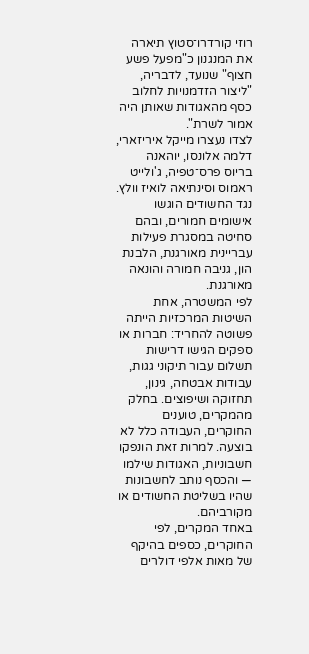רוזי קורדרו־סטוץ תיארה את המנגנון כ"מפעל פשע חצוף" שנועד, לדבריה, "ליצור הזדמנויות לחלוב כסף מהאגודות שאותן היה אמור לשרת".
לצדו נעצרו מייקל איריזארי, דלמה אלונסו, יוהאנה בריוס פרס־טפיה, ג'ולייט ראמוס וסינתיאה לואיז וולץ. נגד החשודים הוגשו אישומים חמורים, ובהם סחיטה במסגרת פעילות עבריינית מאורגנת, הלבנת הון, גניבה חמורה והונאה מאורגנת.
לפי המשטרה, אחת השיטות המרכזיות הייתה פשוטה להחריד: חברות או ספקים הגישו דרישות תשלום עבור תיקוני גגות, עבודות אבטחה, גינון, תחזוקה ושיפוצים. בחלק מהמקרים, טוענים החוקרים, העבודה כלל לא בוצעה. למרות זאת הונפקו חשבוניות, האגודות שילמו — והכסף נותב לחשבונות שהיו בשליטת החשודים או מקורביהם.
באחד המקרים, לפי החוקרים, כספים בהיקף של מאות אלפי דולרים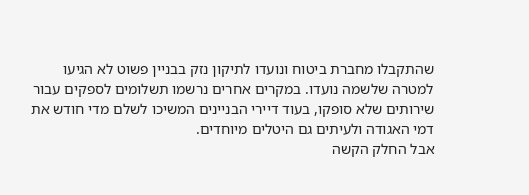שהתקבלו מחברת ביטוח ונועדו לתיקון נזק בבניין פשוט לא הגיעו למטרה שלשמה נועדו. במקרים אחרים נרשמו תשלומים לספקים עבור שירותים שלא סופקו, בעוד דיירי הבניינים המשיכו לשלם מדי חודש את דמי האגודה ולעיתים גם היטלים מיוחדים.
אבל החלק הקשה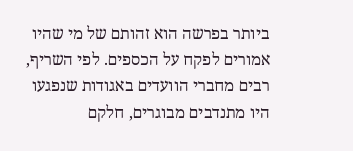ביותר בפרשה הוא זהותם של מי שהיו אמורים לפקח על הכספים. לפי השריף, רבים מחברי הוועדים באגודות שנפגעו היו מתנדבים מבוגרים, חלקם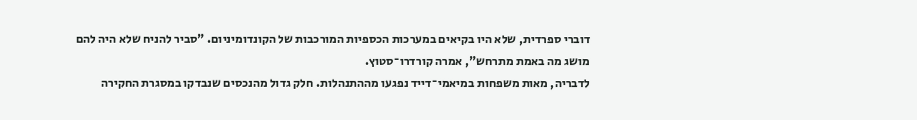דוברי ספרדית, שלא היו בקיאים במערכות הכספיות המורכבות של הקונדומיניום. "סביר להניח שלא היה להם מושג מה באמת מתרחש", אמרה קורדרו־סטוץ.
לדבריה, מאות משפחות במיאמי־דייד נפגעו מההתנהלות. חלק גדול מהנכסים שנבדקו במסגרת החקירה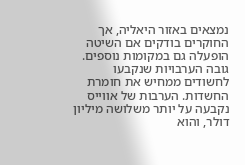נמצאים באזור היאליה, אך החוקרים בודקים אם השיטה הופעלה גם במקומות נוספים.
גובה הערבויות שנקבעו לחשודים ממחיש את חומרת החשדות. הערבות של אווייס נקבעה על יותר משלושה מיליון דולר, והוא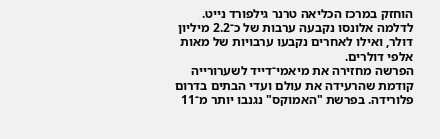הוחזק במרכז הכליאה טרנר גילפורד נייט. לדלמה אלונסו נקבעה ערבות של כ־2.2 מיליון דולר, ואילו לאחרים נקבעו ערבויות של מאות אלפי דולרים.
הפרשה מחזירה את מיאמי־דייד לשערורייה קודמת שהרעידה את עולם ועדי הבתים בדרום פלורידה. בפרשת "האמוקס" נגנבו יותר מ־11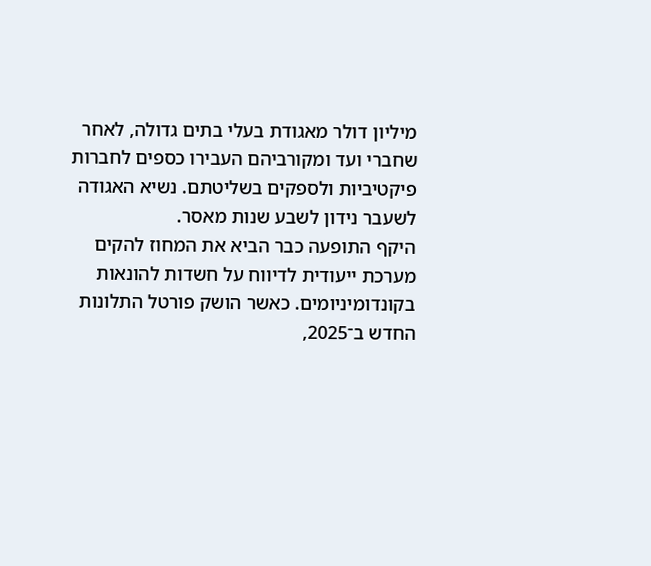מיליון דולר מאגודת בעלי בתים גדולה, לאחר שחברי ועד ומקורביהם העבירו כספים לחברות פיקטיביות ולספקים בשליטתם. נשיא האגודה לשעבר נידון לשבע שנות מאסר.
היקף התופעה כבר הביא את המחוז להקים מערכת ייעודית לדיווח על חשדות להונאות בקונדומיניומים. כאשר הושק פורטל התלונות החדש ב־2025,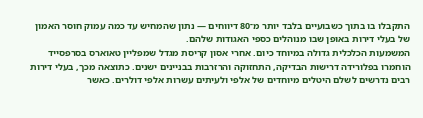התקבלו בו בתוך כשבועיים בלבד יותר מ־80 דיווחים — נתון שהמחיש עד כמה עמוק חוסר האמון של בעלי דירות באופן שבו מנוהלים כספי האגודות שלהם.
המשמעות הכלכלית גדולה במיוחד כיום. אחרי אסון קריסת מגדל שמפליין טאוארס בסרפסייד הוחמרו בפלורידה דרישות הבדיקה, התחזוקה והרזרבות בבניינים ישנים. כתוצאה מכך, בעלי דירות רבים נדרשים לשלם היטלים מיוחדים של אלפי ולעיתים עשרות אלפי דולרים. כאשר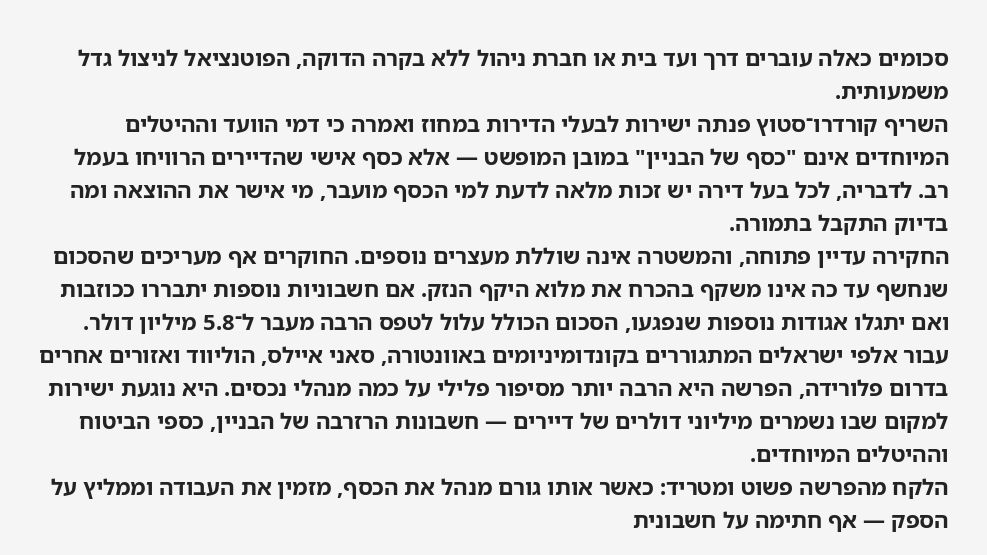סכומים כאלה עוברים דרך ועד בית או חברת ניהול ללא בקרה הדוקה, הפוטנציאל לניצול גדל משמעותית.
השריף קורדרו־סטוץ פנתה ישירות לבעלי הדירות במחוז ואמרה כי דמי הוועד וההיטלים המיוחדים אינם "כסף של הבניין" במובן המופשט — אלא כסף אישי שהדיירים הרוויחו בעמל רב. לדבריה, לכל בעל דירה יש זכות מלאה לדעת למי הכסף מועבר, מי אישר את ההוצאה ומה בדיוק התקבל בתמורה.
החקירה עדיין פתוחה, והמשטרה אינה שוללת מעצרים נוספים. החוקרים אף מעריכים שהסכום שנחשף עד כה אינו משקף בהכרח את מלוא היקף הנזק. אם חשבוניות נוספות יתבררו ככוזבות ואם יתגלו אגודות נוספות שנפגעו, הסכום הכולל עלול לטפס הרבה מעבר ל־5.8 מיליון דולר.
עבור אלפי ישראלים המתגוררים בקונדומיניומים באוונטורה, סאני איילס, הוליווד ואזורים אחרים בדרום פלורידה, הפרשה היא הרבה יותר מסיפור פלילי על כמה מנהלי נכסים. היא נוגעת ישירות למקום שבו נשמרים מיליוני דולרים של דיירים — חשבונות הרזרבה של הבניין, כספי הביטוח וההיטלים המיוחדים.
הלקח מהפרשה פשוט ומטריד: כאשר אותו גורם מנהל את הכסף, מזמין את העבודה וממליץ על הספק — אף חתימה על חשבונית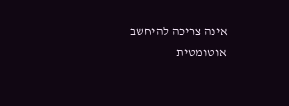אינה צריכה להיחשב אוטומטית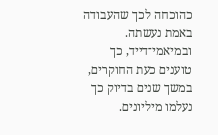כהוכחה לכך שהעבודה באמת נעשתה.
ובמיאמי־דייד, כך טוענים כעת החוקרים, במשך שנים בדיוק כך נעלמו מיליונים.